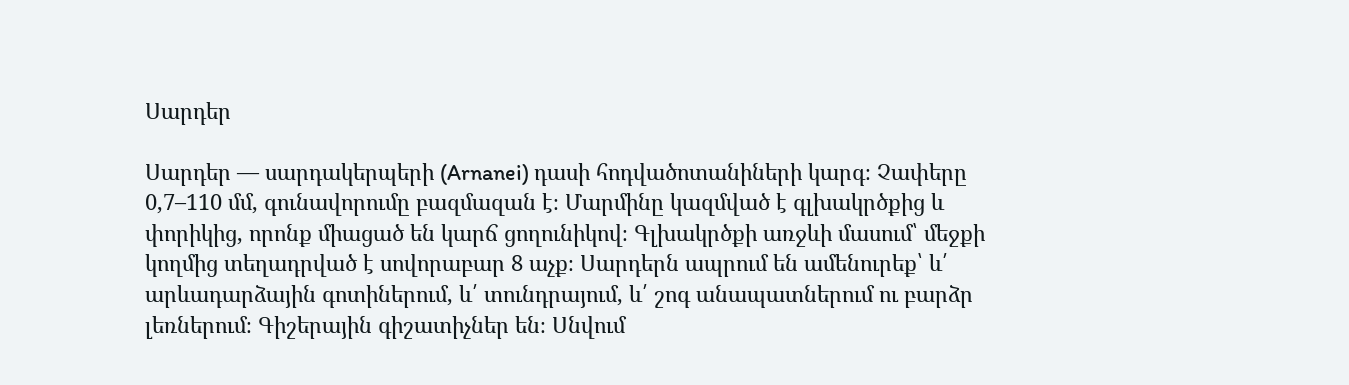Սարդեր

Սարդեր — սարդակերպերի (Arnanei) դասի հոդվածոտանիների կարգ։ Չափերը 0,7–110 մմ, գունավորումը բազմազան է։ Մարմինը կազմված է գլխակրծքից և փորիկից, որոնք միացած են կարճ ցողունիկով։ Գլխակրծքի առջևի մասում՝ մեջքի կողմից տեղադրված է սովորաբար 8 աչք։ Սարդերն ապրում են ամենուրեք՝ և՛ արևադարձային գոտիներում, և՛ տունդրայում, և՛ շոգ անապատներում ու բարձր լեռներում։ Գիշերային գիշատիչներ են։ Սնվում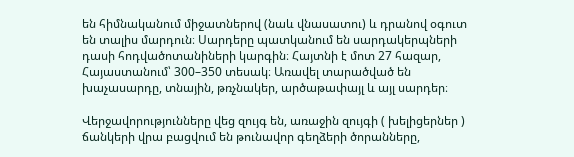են հիմնականում միջատներով (նաև վնասատու) և դրանով օգուտ են տալիս մարդուն։ Սարդերը պատկանում են սարդակերպների դասի հոդվածոտանիների կարգին։ Հայտնի է մոտ 27 հազար, Հայաստանում՝ 300–350 տեսակ։ Առավել տարածված են խաչասարդը, տնային, թռչնակեր, արծաթափայլ և այլ սարդեր։

Վերջավորությունները վեց զույգ են, առաջին զույգի ( խելիցերներ ) ճանկերի վրա բացվում են թունավոր գեղձերի ծորանները,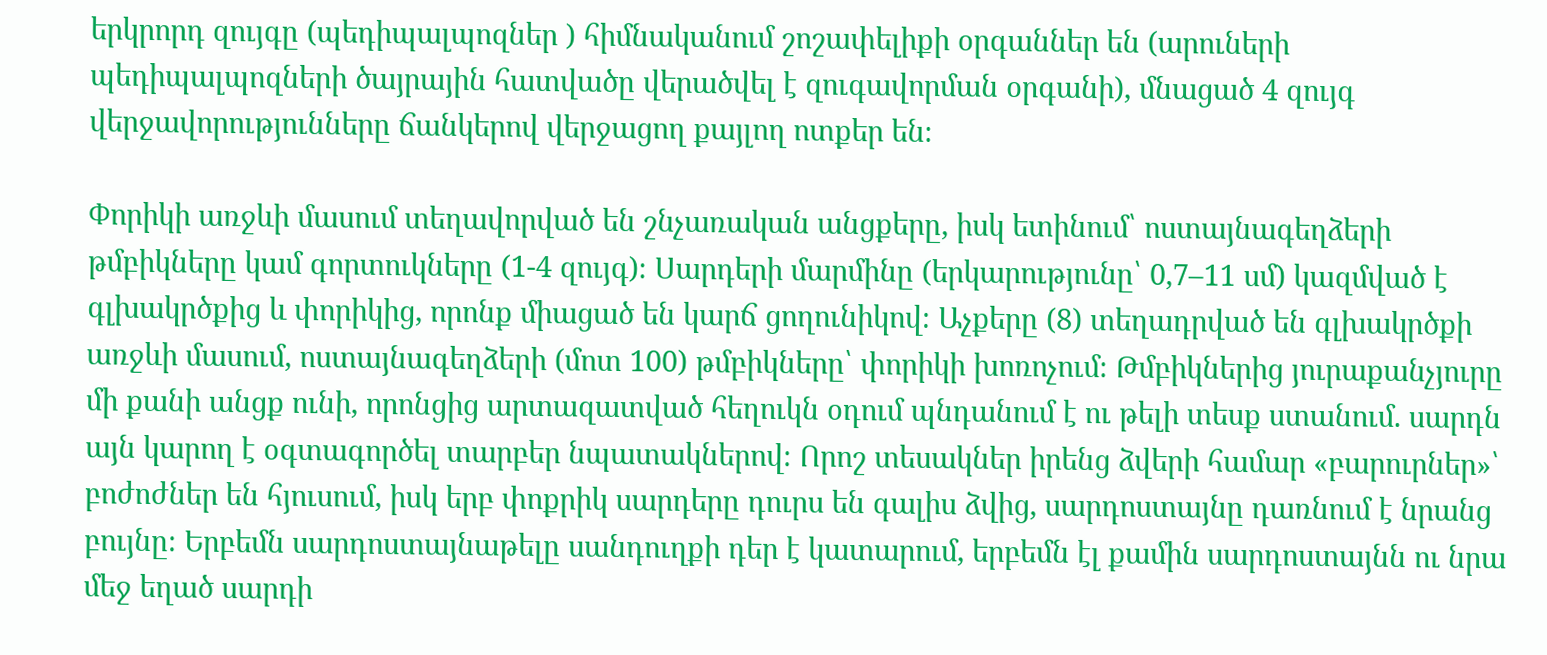երկրորդ զույգը (պեդիպալպոզներ ) հիմնականում շոշափելիքի օրգաններ են (արուների պեդիպալպոզների ծայրային հատվածը վերածվել է զուգավորման օրգանի), մնացած 4 զույգ վերջավորությունները ճանկերով վերջացող քայլող ոտքեր են։

Փորիկի առջևի մասում տեղավորված են շնչառական անցքերը, իսկ ետինում՝ ոստայնագեղձերի թմբիկները կամ գորտուկները (1-4 զույգ)։ Սարդերի մարմինը (երկարությունը՝ 0,7–11 սմ) կազմված է գլխակրծքից և փորիկից, որոնք միացած են կարճ ցողունիկով։ Աչքերը (8) տեղադրված են գլխակրծքի առջևի մասում, ոստայնագեղձերի (մոտ 100) թմբիկները՝ փորիկի խոռոչում։ Թմբիկներից յուրաքանչյուրը մի քանի անցք ունի, որոնցից արտազատված հեղուկն օդում պնդանում է ու թելի տեսք ստանում. սարդն այն կարող է օգտագործել տարբեր նպատակներով։ Որոշ տեսակներ իրենց ձվերի համար «բարուրներ»՝ բոժոժներ են հյուսում, իսկ երբ փոքրիկ սարդերը դուրս են գալիս ձվից, սարդոստայնը դառնում է նրանց բույնը։ Երբեմն սարդոստայնաթելը սանդուղքի դեր է կատարում, երբեմն էլ քամին սարդոստայնն ու նրա մեջ եղած սարդի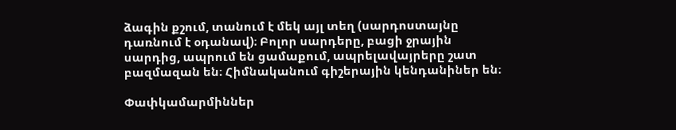ձագին քշում, տանում է մեկ այլ տեղ (սարդոստայնը դառնում է օդանավ)։ Բոլոր սարդերը, բացի ջրային սարդից, ապրում են ցամաքում, ապրելավայրերը շատ բազմազան են։ Հիմնականում գիշերային կենդանիներ են։

Փափկամարմիններ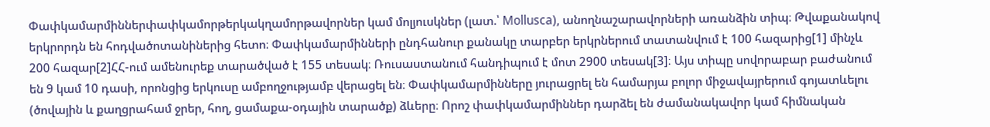Փափկամարմիններփափկամորթերկակղամորթավորներ կամ մոլյուսկներ (լատ.՝ Mollusca), անողնաշարավորների առանձին տիպ։ Թվաքանակով երկրորդն են հոդվածոտանիներից հետո։ Փափկամարմինների ընդհանուր քանակը տարբեր երկրներում տատանվում է 100 հազարից[1] մինչև 200 հազար[2]ՀՀ-ում ամենուրեք տարածված է 155 տեսակ։ Ռուսաստանում հանդիպում է մոտ 2900 տեսակ[3]։ Այս տիպը սովորաբար բաժանում են 9 կամ 10 դասի, որոնցից երկուսը ամբողջությամբ վերացել են։ Փափկամարմինները յուրացրել են համարյա բոլոր միջավայրերում գոյատևելու (ծովային և քաղցրահամ ջրեր, հող, ցամաքա-օդային տարածք) ձևերը։ Որոշ փափկամարմիններ դարձել են ժամանակավոր կամ հիմնական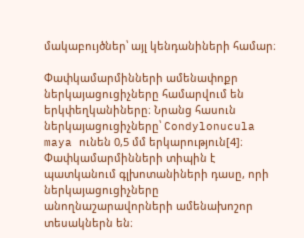մակաբույծներ՝ այլ կենդանիների համար։

Փափկամարմինների ամենափոքր ներկայացուցիչները համարվում են երկփեղկանիները։ Նրանց հասուն ներկայացուցիչները՝ Condylonucula maya ունեն 0,5 մմ երկարություն[4]։ Փափկամարմինների տիպին է պատկանում գլխոտանիների դասը, որի ներկայացուցիչները անողնաշարավորների ամենախոշոր տեսակներն են։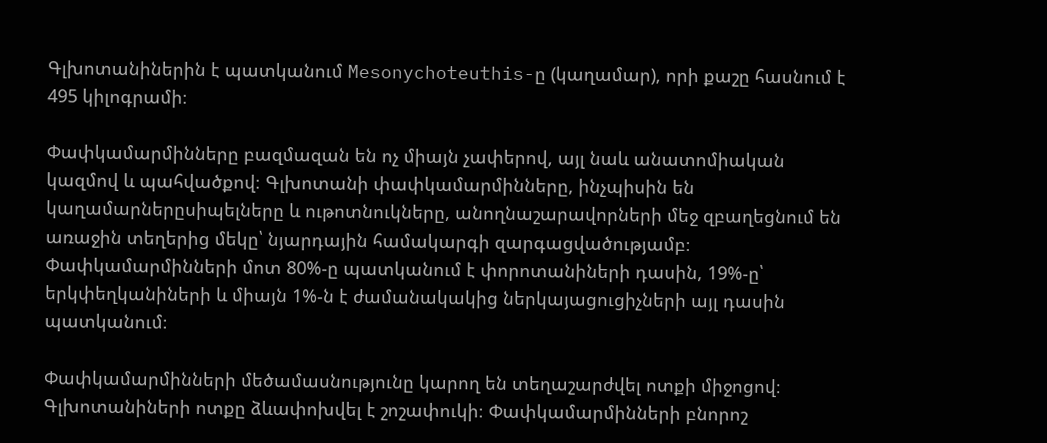Գլխոտանիներին է պատկանում Mesonychoteuthis-ը (կաղամար), որի քաշը հասնում է 495 կիլոգրամի։

Փափկամարմինները բազմազան են ոչ միայն չափերով, այլ նաև անատոմիական կազմով և պահվածքով։ Գլխոտանի փափկամարմինները, ինչպիսին են կաղամարներըսիպելները և ութոտնուկները, անողնաշարավորների մեջ զբաղեցնում են առաջին տեղերից մեկը՝ նյարդային համակարգի զարգացվածությամբ։ Փափկամարմինների մոտ 80%-ը պատկանում է փորոտանիների դասին, 19%-ը՝ երկփեղկանիների և միայն 1%-ն է ժամանակակից ներկայացուցիչների այլ դասին պատկանում։

Փափկամարմինների մեծամասնությունը կարող են տեղաշարժվել ոտքի միջոցով։ Գլխոտանիների ոտքը ձևափոխվել է շոշափուկի։ Փափկամարմինների բնորոշ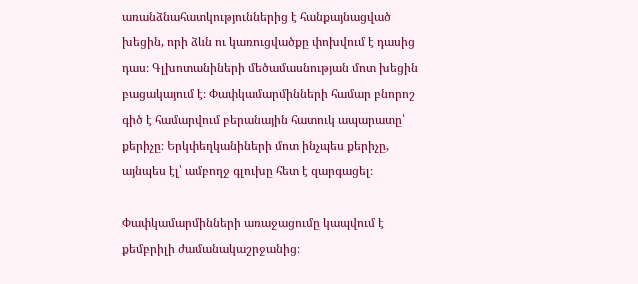առանձնահատկություններից է հանքայնացված խեցին, որի ձևն ու կառուցվածքը փոխվում է դասից դաս։ Գլխոտանիների մեծամասնության մոտ խեցին բացակայում է։ Փափկամարմինների համար բնորոշ գիծ է համարվում բերանային հատուկ ապարատը՝ քերիչը։ Երկփեղկանիների մոտ ինչպես քերիչը, այնպես էլ՝ ամբողջ գլուխը հետ է զարգացել։

Փափկամարմինների առաջացումը կապվում է քեմբրիլի ժամանակաշրջանից։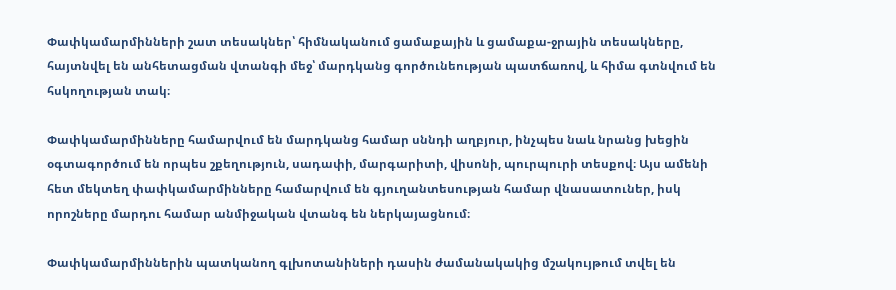Փափկամարմինների շատ տեսակներ՝ հիմնականում ցամաքային և ցամաքա-ջրային տեսակները, հայտնվել են անհետացման վտանգի մեջ՝ մարդկանց գործունեության պատճառով, և հիմա գտնվում են հսկողության տակ։

Փափկամարմինները համարվում են մարդկանց համար սննդի աղբյուր, ինչպես նաև նրանց խեցին օգտագործում են որպես շքեղություն, սադափի, մարգարիտի, վիսոնի, պուրպուրի տեսքով։ Այս ամենի հետ մեկտեղ փափկամարմինները համարվում են գյուղանտեսության համար վնասատուներ, իսկ որոշները մարդու համար անմիջական վտանգ են ներկայացնում։

Փափկամարմիններին պատկանող գլխոտանիների դասին ժամանակակից մշակույթում տվել են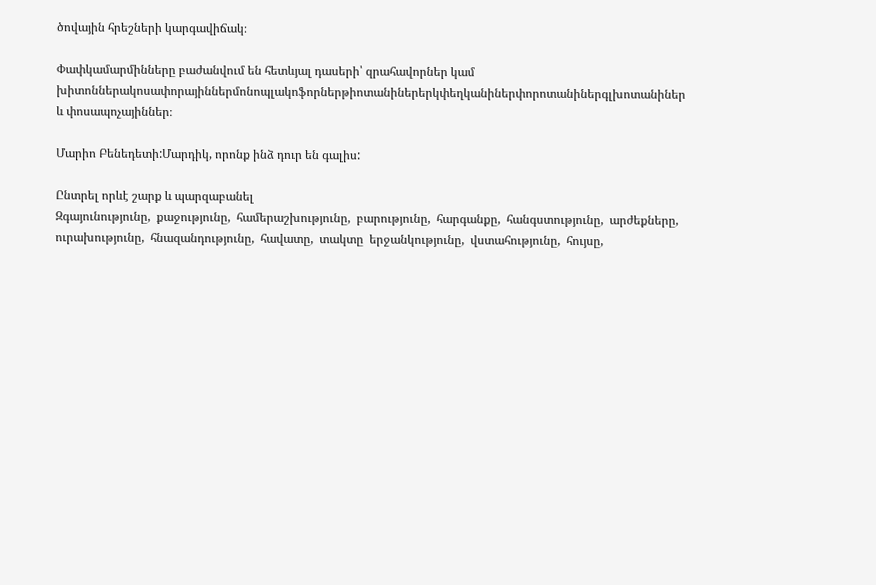ծովային հրեշների կարգավիճակ։

Փափկամարմինները բաժանվում են հետևյալ դասերի՝ զրահավորներ կամ խիտոններակոսափորայիններմոնոպլակոֆորներթիոտանիներերկփեղկանիներփորոտանիներգլխոտանիներ և փոսապոչայիններ։

Մարիո Բենեդետի:Մարդիկ, որոնք ինձ դուր են գալիս:

Ընտրել որևէ շարք և պարզաբանել
Զգայունությունը,  քաջությունը,  համերաշխությունը,  բարությունը,  հարգանքը,  հանգստությունը,  արժեքները,  ուրախությունը,  հնազանդությունը,  հավատը,  տակտը  երջանկությունը,  վստահությունը,  հույսը,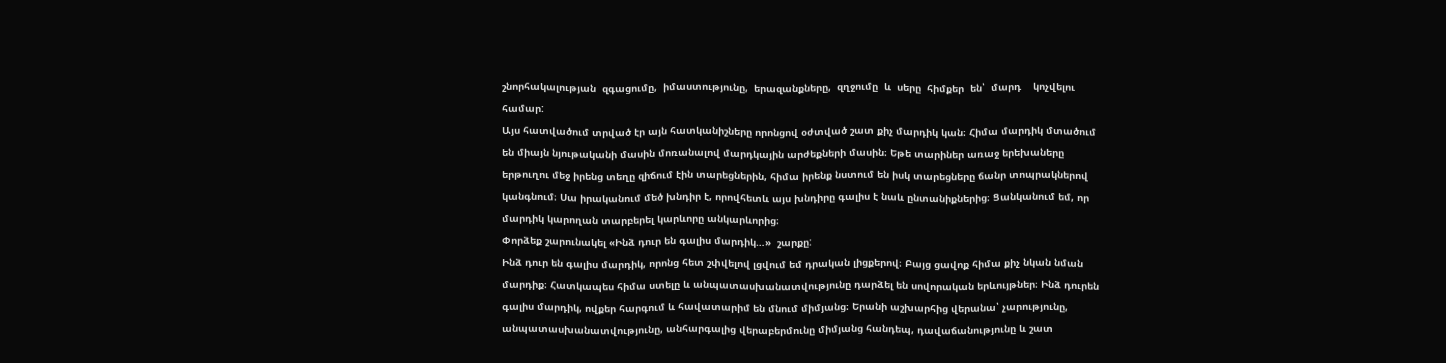շնորհակալության  զգացումը,  իմաստությունը,  երազանքները,  զղջումը  և  սերը  հիմքեր  են՝  մարդ    կոչվելու  համար:
Այս հատվածում տրված էր այն հատկանիշները որոնցով օժտված շատ քիչ մարդիկ կան։ Հիմա մարդիկ մտածում են միայն նյութականի մասին մոռանալով մարդկային արժեքների մասին։ Եթե տարիներ առաջ երեխաները երթուղու մեջ իրենց տեղը զիճում էին տարեցներին, հիմա իրենք նստում են իսկ տարեցները ճանր տոպրակներով կանգնում։ Սա իրականում մեծ խնդիր է, որովհետև այս խնդիրը գալիս է նաև ընտանիքներից։ Ցանկանում եմ, որ մարդիկ կարողան տարբերել կարևորը անկարևորից։
Փորձեք շարունակել «Ինձ դուր են գալիս մարդիկ…»  շարքը:
Ինձ դուր են գալիս մարդիկ, որոնց հետ շփվելով լցվում եմ դրական լիցքերով։ Բայց ցավոք հիմա քիչ նկան նման մարդիք։ Հատկապես հիմա ստելը և անպատասխանատվությունը դարձել են սովորական երևույթներ։ Ինձ դուրեն գալիս մարդիկ, ովքեր հարգում և հավատարիմ են մնում միմյանց։ Երանի աշխարհից վերանա՝ չարությունը, անպատասխանատվությունը, անհարգալից վերաբերմունը միմյանց հանդեպ, դավաճանությունը և շատ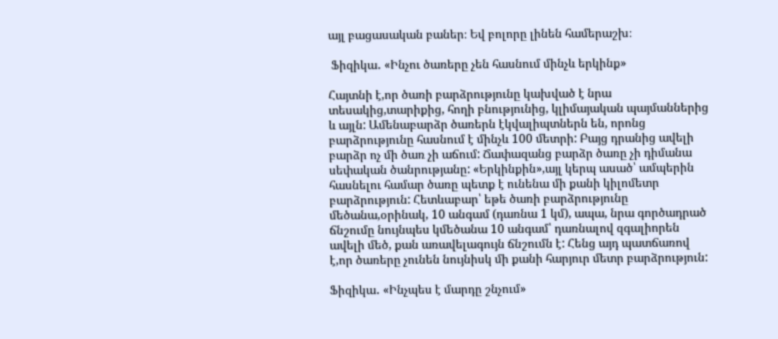այլ բացասական բաներ։ Եվ բոլորը լինեն համերաշխ։

 Ֆիզիկա․ «Ինչու ծառերը չեն հասնում մինչև երկինք»

Հայտնի է,որ ծառի բարձրությունը կախված է նրա տեսակից,տարիքից, հողի բնությունից, կլիմայական պայմաններից և այլն: Ամենաբարձր ծառերն էկվալիպտներն են, որոնց բարձրությունը հասնում է մինչև 100 մետրի: Բայց դրանից ավելի բարձր ոչ մի ծառ չի աճում: Ճափազանց բարձր ծառը չի դիմանա սեփական ծանրությանը: «Երկինքին»,այլ կերպ ասած՝ ամպերին հասնելու համար ծառը պետք է ունենա մի քանի կիլոմետր բարձրություն: Հետևաբար՝ եթե ծառի բարձրությունը մեծանա,օրինակ, 10 անգամ (դառնա 1 կմ), ապա, նրա գործադրած ճնշումը նույնպես կմեծանա 10 անգամ՝ դառնալով զգալիորեն ավելի մեծ, քան առավելագույն ճնշումն է: Հենց այդ պատճառով է,որ ծառերը չունեն նույնիսկ մի քանի հարյուր մետր բարձրություն:

Ֆիզիկա․ «Ինչպես է մարդը շնչում»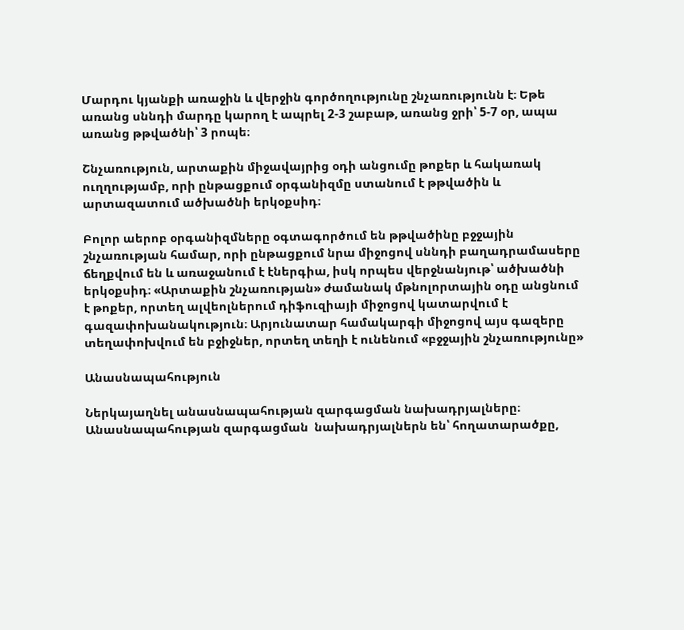Մարդու կյանքի առաջին և վերջին գործողությունը շնչառությունն է։ Եթե առանց սննդի մարդը կարող է ապրել 2-3 շաբաթ, առանց ջրի՝ 5-7 օր, ապա առանց թթվածնի՝ 3 րոպե։

Շնչառություն, արտաքին միջավայրից օդի անցումը թոքեր և հակառակ ուղղությամբ, որի ընթացքում օրգանիզմը ստանում է թթվածին և արտազատում ածխածնի երկօքսիդ։

Բոլոր աերոբ օրգանիզմները օգտագործում են թթվածինը բջջային շնչառության համար, որի ընթացքում նրա միջոցով սննդի բաղադրամասերը ճեղքվում են և առաջանում է էներգիա, իսկ որպես վերջնանյութ՝ ածխածնի երկօքսիդ։ «Արտաքին շնչառության» ժամանակ մթնոլորտային օդը անցնում է թոքեր, որտեղ ալվեոլներում դիֆուզիայի միջոցով կատարվում է գազափոխանակություն։ Արյունատար համակարգի միջոցով այս գազերը տեղափոխվում են բջիջներ, որտեղ տեղի է ունենում «բջջային շնչառությունը»

Անասնապահություն

Ներկայաղնել անասնապահության զարգացման նախադրյալները։
Անասնապահության զարգացման  նախադրյալներն են՝ հողատարածքը,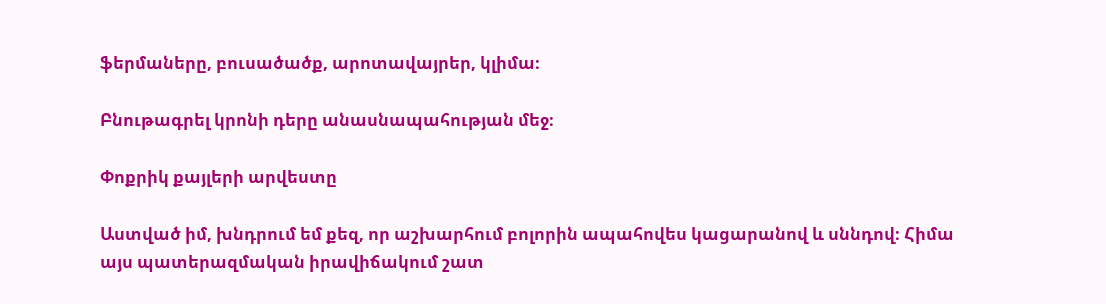ֆերմաները, բուսածածք, արոտավայրեր, կլիմա։

Բնութագրել կրոնի դերը անասնապահության մեջ։

Փոքրիկ քայլերի արվեստը

Աստված իմ, խնդրում եմ քեզ, որ աշխարհում բոլորին ապահովես կացարանով և սննդով։ Հիմա այս պատերազմական իրավիճակում շատ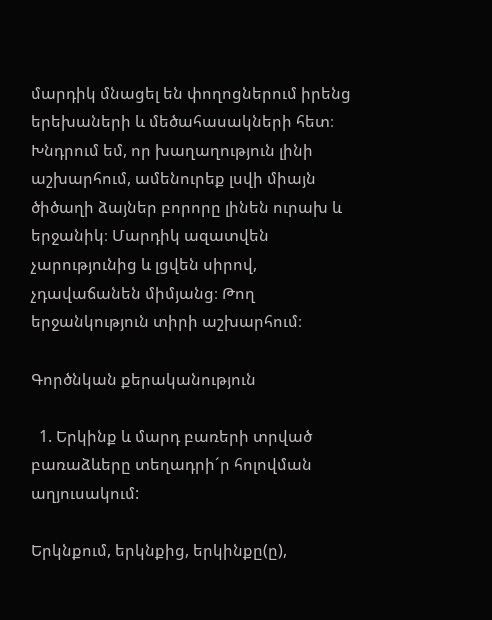մարդիկ մնացել են փողոցներում իրենց երեխաների և մեծահասակների հետ։ Խնդրում եմ, որ խաղաղություն լինի աշխարհում, ամենուրեք լսվի միայն ծիծաղի ձայներ բորորը լինեն ուրախ և երջանիկ։ Մարդիկ ազատվեն չարությունից և լցվեն սիրով, չդավաճանեն միմյանց։ Թող երջանկություն տիրի աշխարհում։

Գործնկան քերականություն

  1. Երկինք և մարդ բառերի տրված բառաձևերը տեղադրի´ր հոլովման աղյուսակում:

Երկնքում, երկնքից, երկինքը(ը),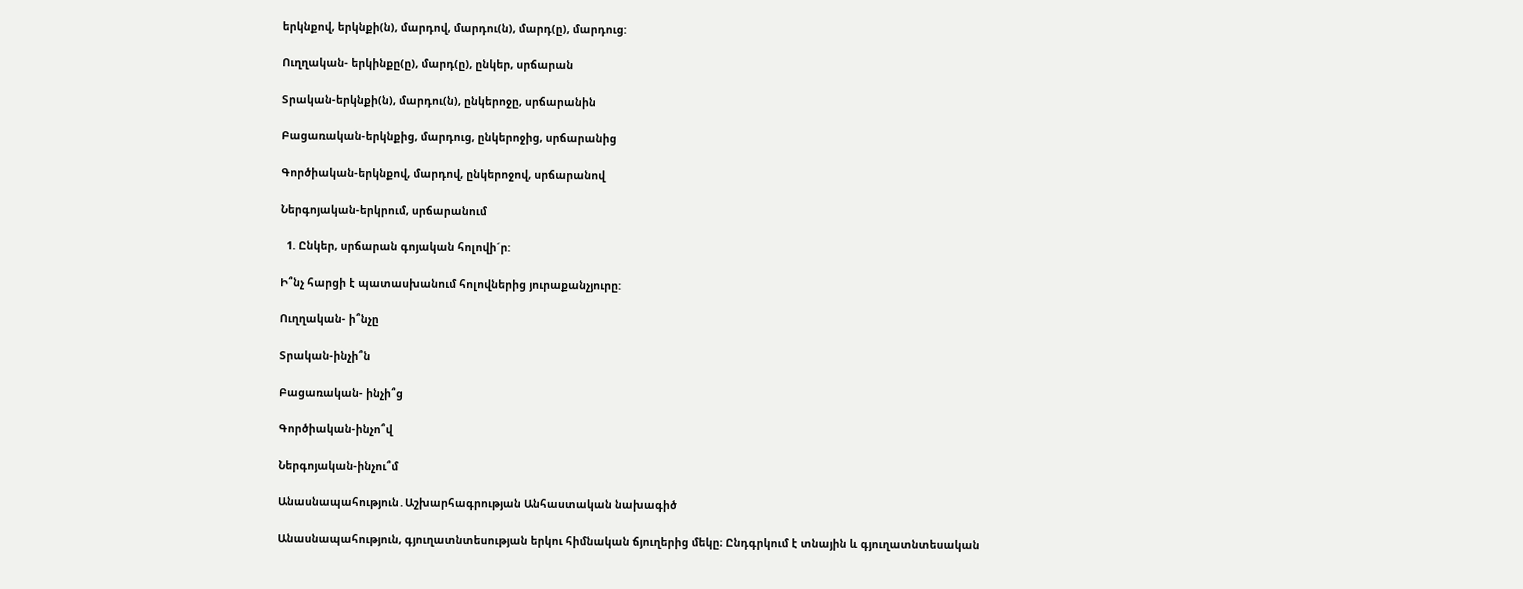երկնքով, երկնքի(ն), մարդով, մարդու(ն), մարդ(ը), մարդուց:

Ուղղական- երկինքը(ը), մարդ(ը), ընկեր, սրճարան

Տրական-երկնքի(ն), մարդու(ն), ընկերոջը, սրճարանին

Բացառական-երկնքից, մարդուց, ընկերոջից, սրճարանից

Գործիական-երկնքով, մարդով, ընկերոջով, սրճարանով

Ներգոյական-երկրում, սրճարանում

  1. Ընկեր, սրճարան գոյական հոլովի´ր:

Ի՞նչ հարցի է պատասխանում հոլովներից յուրաքանչյուրը:

Ուղղական- ի՞նչը

Տրական-ինչի՞ն

Բացառական- ինչի՞ց

Գործիական-ինչո՞վ

Ներգոյական-ինչու՞մ

Անասնապահություն․Աշխարհագրության Անհաստական նախագիծ

Անասնապահություն, գյուղատնտեսության երկու հիմնական ճյուղերից մեկը։ Ընդգրկում է տնային և գյուղատնտեսական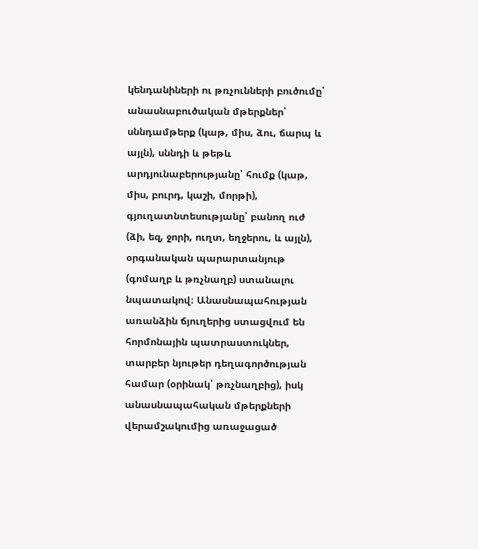կենդանիների ու թռչունների բուծումը՝ անասնաբուծական մթերքներ՝ սննդամթերք (կաթ, միս, ձու, ճարպ և այլն), սննդի և թեթև արդյունաբերությանը՝ հումք (կաթ, միս, բուրդ, կաշի, մորթի), գյուղատնտեսությանը՝ բանող ուժ (ձի, եզ, ջորի, ուղտ, եղջերու, և այլն), օրգանական պարարտանյութ (գոմաղբ և թռչնաղբ) ստանալու նպատակով։ Անասնապահության առանձին ճյուղերից ստացվում են հորմոնային պատրաստուկներ, տարբեր նյութեր դեղագործության համար (օրինակ՝ թռչնաղբից), իսկ անասնապահական մթերքների վերամշակումից առաջացած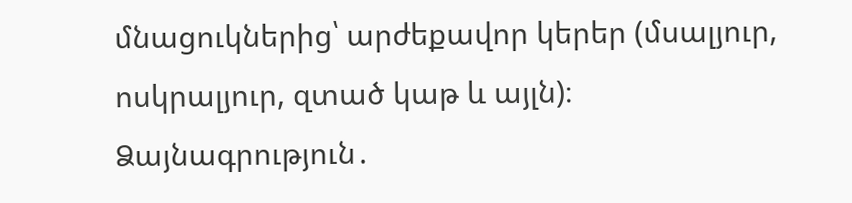մնացուկներից՝ արժեքավոր կերեր (մսալյուր, ոսկրալյուր, զտած կաթ և այլն)։
Ձայնագրություն․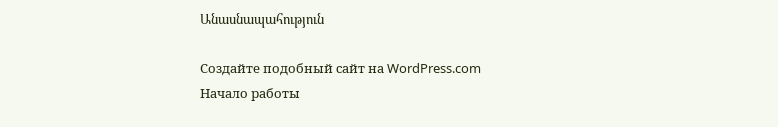Անասնապահություն

Создайте подобный сайт на WordPress.com
Начало работы